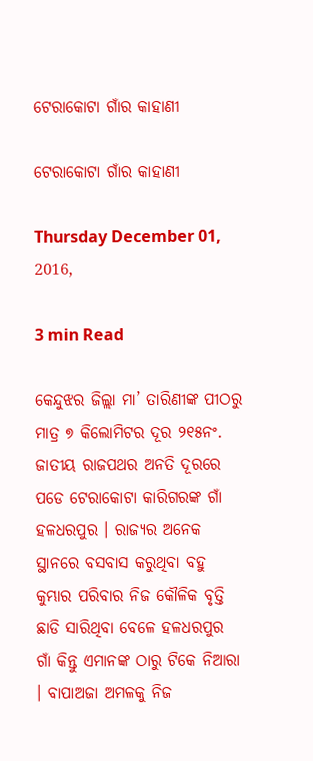ଟେରାକୋଟା ଗାଁର କାହାଣୀ

ଟେରାକୋଟା ଗାଁର କାହାଣୀ

Thursday December 01, 2016,

3 min Read

କେନ୍ଦୁଝର ଜିଲ୍ଲା ମା’ ତାରିଣୀଙ୍କ ପୀଠରୁ ମାତ୍ର ୭ କିଲୋମିଟର ଦୂର ୨୧୫ନଂ. ଜାତୀୟ ରାଜପଥର ଅନତି ଦୂରରେ ପଡେ ଟେରାକୋଟା କାରିଗରଙ୍କ ଗାଁ ହଳଧରପୁର । ରାଜ୍ୟର ଅନେକ ସ୍ଥାନରେ ବସବାସ କରୁଥିବା ବହୁ କୁମ୍ଭାର ପରିବାର ନିଜ କୌଳିକ ବୃତ୍ତି ଛାଡି ସାରିଥିବା ବେଳେ ହଳଧରପୁର ଗାଁ କିନ୍ତୁ ଏମାନଙ୍କ ଠାରୁ ଟିକେ ନିଆରା । ବାପାଅଜା ଅମଳକୁ ନିଜ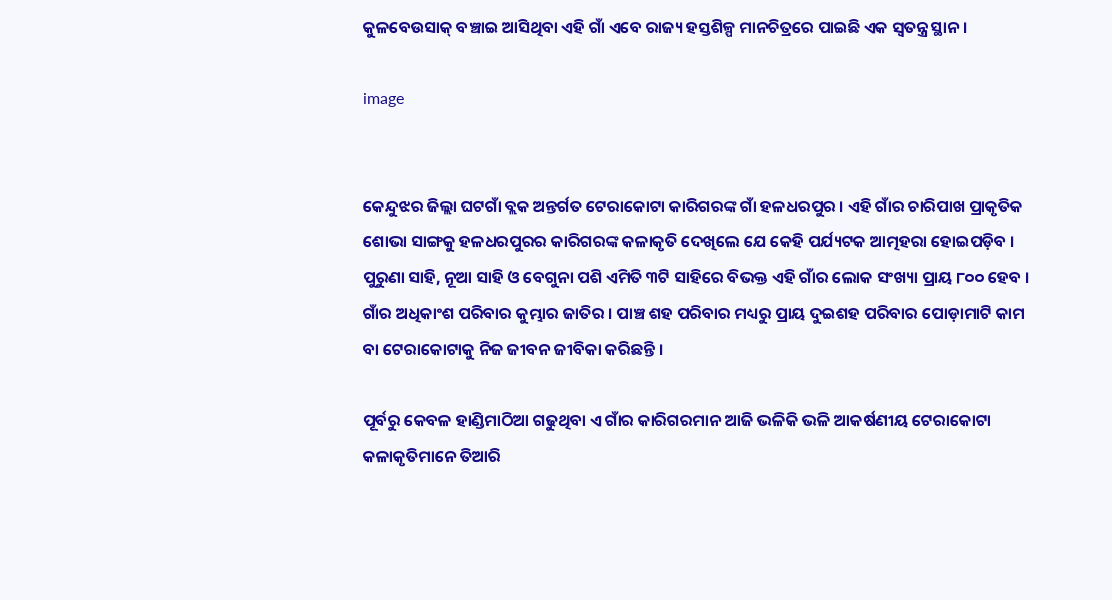କୁଳବେଉସାକ୍ ବଞ୍ଚାଇ ଆସିଥିବା ଏହି ଗାଁ ଏବେ ରାଜ୍ୟ ହସ୍ତଶିଳ୍ପ ମାନଚିତ୍ରରେ ପାଇଛି ଏକ ସ୍ଵତନ୍ତ୍ର ସ୍ଥାନ।

image


କେନ୍ଦୁଝର ଜିଲ୍ଲା ଘଟଗାଁ ବ୍ଲକ ଅନ୍ତର୍ଗତ ଟେରାକୋଟା କାରିଗରଙ୍କ ଗାଁ ହଳଧରପୁର । ଏହି ଗାଁର ଚାରିପାଖ ପ୍ରାକୃତିକ ଶୋଭା ସାଙ୍ଗକୁ ହଳଧରପୁରର କାରିଗରଙ୍କ କଳାକୃତି ଦେଖିଲେ ଯେ କେହି ପର୍ଯ୍ୟଟକ ଆତ୍ମହରା ହୋଇପଡ଼ିବ । ପୁରୁଣା ସାହି, ନୂଆ ସାହି ଓ ବେଗୁନା ପଶି ଏମିତି ୩ଟି ସାହିରେ ବିଭକ୍ତ ଏହି ଗାଁର ଲୋକ ସଂଖ୍ୟା ପ୍ରାୟ ୮୦୦ ହେବ । ଗାଁର ଅଧିକାଂଶ ପରିବାର କୁମ୍ଭାର ଜାତିର । ପାଞ୍ଚ ଶହ ପରିବାର ମଧ୍ୟରୁ ପ୍ରାୟ ଦୁଇଶହ ପରିବାର ପୋଡ଼ାମାଟି କାମ ବା ଟେରାକୋଟାକୁ ନିଜ ଜୀବନ ଜୀବିକା କରିଛନ୍ତି ।

ପୂର୍ବରୁ କେବଳ ହାଣ୍ଡିମାଠିଆ ଗଢୁଥିବା ଏ ଗାଁର କାରିଗରମାନ ଆଜି ଭଳିକି ଭଳି ଆକର୍ଷଣୀୟ ଟେରାକୋଟା କଳାକୃତିମାନେ ତିଆରି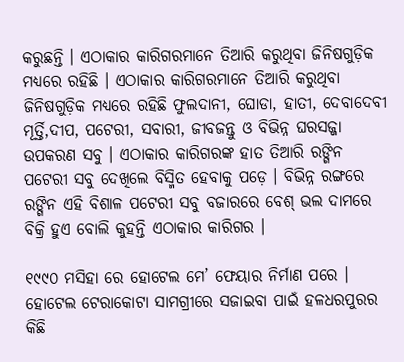କରୁଛନ୍ତି । ଏଠାକାର କାରିଗରମାନେ ତିଆରି କରୁଥିବା ଜିନିଷଗୁଡ଼ିକ ମଧ୍ୟରେ ରହିଛି । ଏଠାକାର କାରିଗରମାନେ ତିଆରି କରୁଥିବା ଜିନିଷଗୁଡ଼ିକ ମଧ୍ୟରେ ରହିଛି ଫୁଲଦାନୀ, ଘୋଡା, ହାତୀ, ଦେବାଦେବୀ ମୂର୍ତ୍ତି,ଦୀପ, ପଟେରୀ, ସବାରୀ, ଜୀବଜନ୍ତୁ ଓ ବିଭିନ୍ନ ଘରସଜ୍ଜା ଉପକରଣ ସବୁ । ଏଠାକାର କାରିଗରଙ୍କ ହାତ ତିଆରି ରଙ୍ଗିନ ପଟେରୀ ସବୁ ଦେଖିଲେ ବିସ୍ମିତ ହେବାକୁ ପଡ଼େ । ବିଭିନ୍ନ ରଙ୍ଗରେ ରଙ୍ଗିନ ଏହି ବିଶାଳ ପଟେରୀ ସବୁ ବଜାରରେ ବେଶ୍ ଭଲ ଦାମରେ ବିକ୍ରି ହୁଏ ବୋଲି କୁହନ୍ତି ଏଠାକାର କାରିଗର ।

୧୯୯୦ ମସିହା ରେ ହୋଟେଲ ମେ’ ଫେୟାର ନିର୍ମାଣ ପରେ । ହୋଟେଲ ଟେରାକୋଟା ସାମଗ୍ରୀରେ ସଜାଇବା ପାଇଁ ହଳଧରପୁରର କିଛି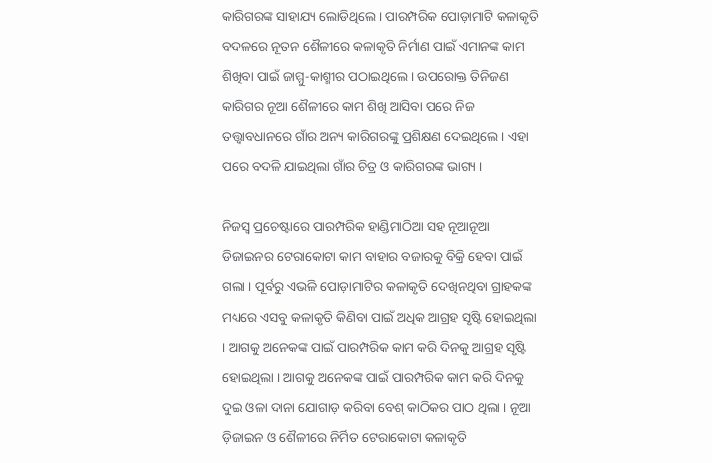କାରିଗରଙ୍କ ସାହାଯ୍ୟ ଲୋଡିଥିଲେ । ପାରମ୍ପରିକ ପୋଡ଼ାମାଟି କଳାକୃତି ବଦଳରେ ନୂତନ ଶୈଳୀରେ କଳାକୃତି ନିର୍ମାଣ ପାଇଁ ଏମାନଙ୍କ କାମ ଶିଖିବା ପାଇଁ ଜାମ୍ମୁ-କାଶ୍ମୀର ପଠାଇଥିଲେ । ଉପରୋକ୍ତ ତିନିଜଣ କାରିଗର ନୂଆ ଶୈଳୀରେ କାମ ଶିଖି ଆସିବା ପରେ ନିଜ ତତ୍ତ୍ଵାବଧାନରେ ଗାଁର ଅନ୍ୟ କାରିଗରଙ୍କୁ ପ୍ରଶିକ୍ଷଣ ଦେଇଥିଲେ । ଏହା ପରେ ବଦଳି ଯାଇଥିଲା ଗାଁର ଚିତ୍ର ଓ କାରିଗରଙ୍କ ଭାଗ୍ୟ ।

ନିଜସ୍ଵ ପ୍ରଚେଷ୍ଟାରେ ପାରମ୍ପରିକ ହାଣ୍ଡିମାଠିଆ ସହ ନୂଆନୂଆ ଡିଜାଇନର ଟେରାକୋଟା କାମ ବାହାର ବଜାରକୁ ବିକ୍ରି ହେବା ପାଇଁ ଗଲା । ପୂର୍ବରୁ ଏଭଳି ପୋଡ଼ାମାଟିର କଳାକୃତି ଦେଖିନଥିବା ଗ୍ରାହକଙ୍କ ମଧ୍ୟରେ ଏସବୁ କଳାକୃତି କିଣିବା ପାଇଁ ଅଧିକ ଆଗ୍ରହ ସୃଷ୍ଟି ହୋଇଥିଲା । ଆଗକୁ ଅନେକଙ୍କ ପାଇଁ ପାରମ୍ପରିକ କାମ କରି ଦିନକୁ ଆଗ୍ରହ ସୃଷ୍ଟି ହୋଇଥିଲା । ଆଗକୁ ଅନେକଙ୍କ ପାଇଁ ପାରମ୍ପରିକ କାମ କରି ଦିନକୁ ଦୁଇ ଓଳା ଦାନା ଯୋଗାଡ଼ କରିବା ବେଶ୍ କାଠିକର ପାଠ ଥିଲା । ନୂଆ ଡ଼ିଜାଇନ ଓ ଶୈଳୀରେ ନିର୍ମିତ ଟେରାକୋଟା କଳାକୃତି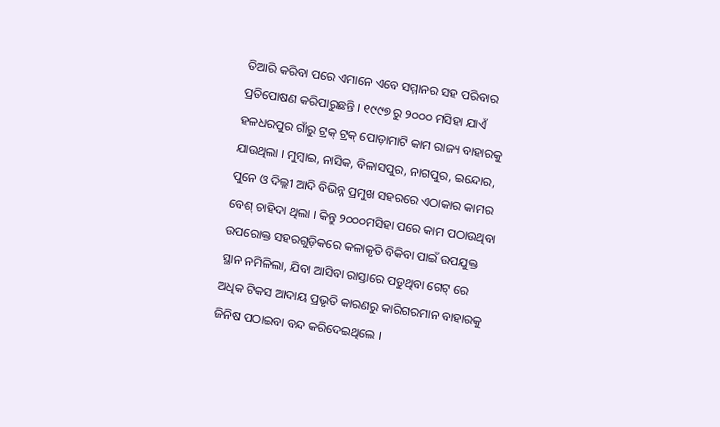ତିଆରି କରିବା ପରେ ଏମାନେ ଏବେ ସମ୍ମାନର ସହ ପରିବାର ପ୍ରତିପୋଷଣ କରିପାରୁଛନ୍ତି । ୧୯୯୭ ରୁ ୨୦୦୦ ମସିହା ଯାଏଁ ହଳଧରପୁର ଗାଁରୁ ଟ୍ରକ୍ ଟ୍ରକ୍ ପୋଡ଼ାମାଟି କାମ ରାଜ୍ୟ ବାହାରକୁ ଯାଉଥିଲା । ମୁମ୍ବାଇ, ନାସିକ, ବିଳାସପୁର, ନାଗପୁର, ଇନ୍ଦୋର, ପୁନେ ଓ ଦିଲ୍ଲୀ ଆଦି ବିଭିନ୍ନ ପ୍ରମୁଖ ସହରରେ ଏଠାକାର କାମର ବେଶ୍ ଚାହିଦା ଥିଲା । କିନ୍ତୁ ୨୦୦୦ମସିହା ପରେ କାମ ପଠାଉଥିବା ଉପରୋକ୍ତ ସହରଗୁଡ଼ିକରେ କଳାକୃତି ବିକିବା ପାଇଁ ଉପଯୁକ୍ତ ସ୍ଥାନ ନମିଳିଲା, ଯିବା ଆସିବା ରାସ୍ତାରେ ପଡୁଥିବା ଗେଟ୍ ରେ ଅଧିକ ଟିକସ ଆଦାୟ ପ୍ରଭୃତି କାରଣରୁ କାରିଗରମାନ ବାହାରକୁ ଜିନିଷ ପଠାଇବା ବନ୍ଦ କରିଦେଇଥିଲେ ।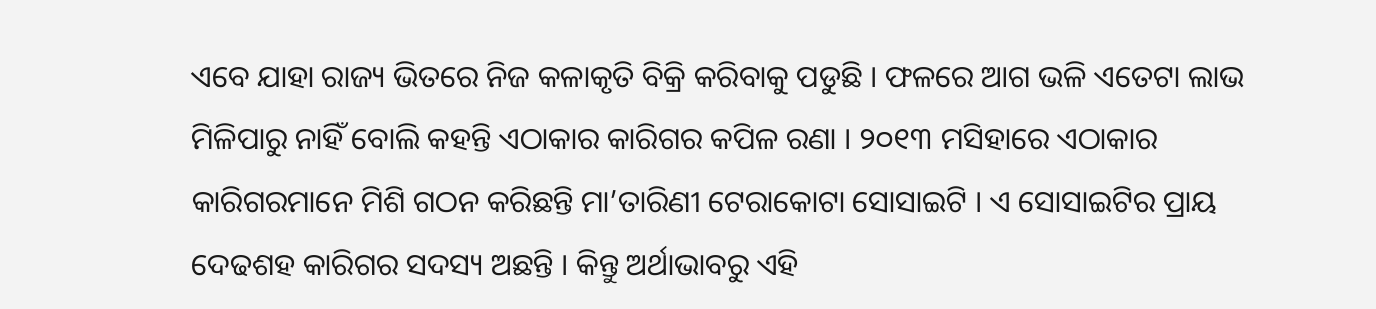ଏବେ ଯାହା ରାଜ୍ୟ ଭିତରେ ନିଜ କଳାକୃତି ବିକ୍ରି କରିବାକୁ ପଡୁଛି । ଫଳରେ ଆଗ ଭଳି ଏତେଟା ଲାଭ ମିଳିପାରୁ ନାହିଁ ବୋଲି କହନ୍ତି ଏଠାକାର କାରିଗର କପିଳ ରଣା । ୨୦୧୩ ମସିହାରେ ଏଠାକାର କାରିଗରମାନେ ମିଶି ଗଠନ କରିଛନ୍ତି ମା’ତାରିଣୀ ଟେରାକୋଟା ସୋସାଇଟି । ଏ ସୋସାଇଟିର ପ୍ରାୟ ଦେଢଶହ କାରିଗର ସଦସ୍ୟ ଅଛନ୍ତି । କିନ୍ତୁ ଅର୍ଥାଭାବରୁ ଏହି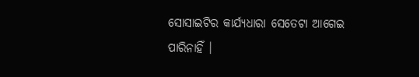ସୋସାଇଟିର କାର୍ଯ୍ୟଧାରା ସେତେଟା ଆଗେଇ ପାରିନାହିଁ ।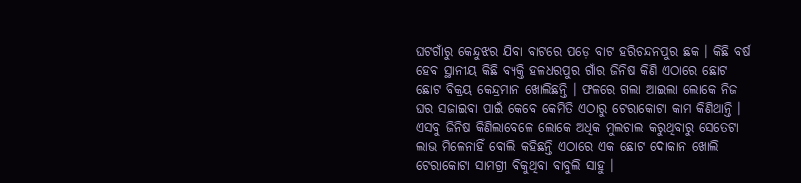ଘଟଗାଁରୁ କେନ୍ଦୁଝର ଯିବା ବାଟରେ ପଡ଼େ ବାଟ ହରିଚନ୍ଦନପୁର ଛକ । କିଛି ବର୍ଷ ହେବ ସ୍ଥାନୀୟ କିଛି ବ୍ୟକ୍ତି ହଳଧରପୁର ଗାଁର ଜିନିଷ କିଣି ଏଠାରେ ଛୋଟ ଛୋଟ ବିକ୍ରୟ କେନ୍ଦ୍ରମାନ ଖୋଲିଛନ୍ତି । ଫଳରେ ଗଲା ଆଇଲା ଲୋକେ ନିଜ ଘର ସଜାଇବା ପାଇଁ କେବେ କେମିତି ଏଠାରୁ ଟେରାକୋଟା କାମ କିଣିଥାନ୍ତି । ଏସବୁ ଜିନିଷ କିଣିଲାବେଳେ ଲୋକେ ଅଧିକ ମୁଲଚାଲ କରୁଥିବାରୁ ସେତେଟା ଲାଭ ମିଳେନାହିଁ ବୋଲି କହିଛନ୍ତି ଏଠାରେ ଏକ ଛୋଟ ଦୋକାନ ଖୋଲି ଟେରାକୋଟା ସାମଗ୍ରୀ ବିକୁଥିବା ବାବୁଲି ସାହୁ ।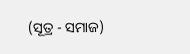(ସୂତ୍ର - ସମାଜ)